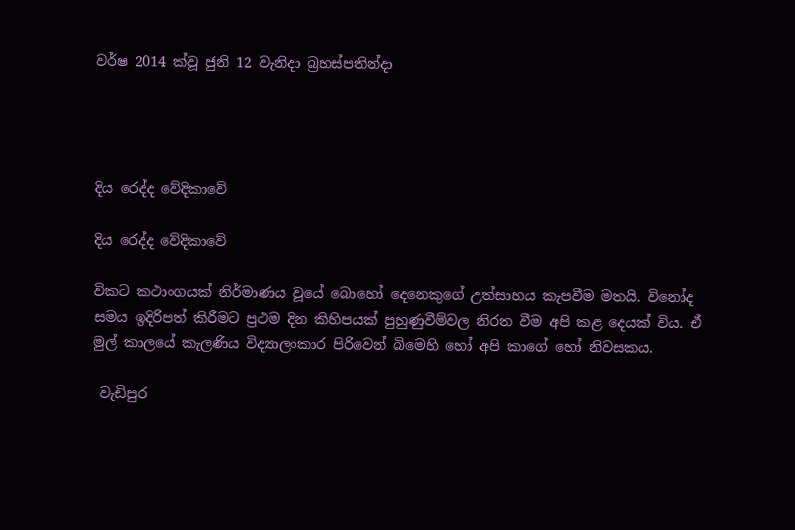වර්ෂ 2014 ක්වූ ජුනි 12 වැනිදා බ්‍රහස්පතින්දා




දිය රෙද්ද වේදිකාවේ

දිය රෙද්ද වේදිකාවේ

විකට කථාංගයක් නිර්මාණය වූයේ බොහෝ දෙනෙකුගේ උත්සාහය කැපවීම මතයි. විනෝද සමය ඉදිරිපත් කිරීමට ප්‍රථම දින කිහිපයක් පුහුණුවීම්වල නිරත වීම අපි කළ දෙයක් විය. ඒ මුල් කාලයේ කැලණිය විද්‍යාලංකාර පිරිවෙන් බිමෙහි හෝ අපි කාගේ හෝ නිවසකය.

 වැඩිපුර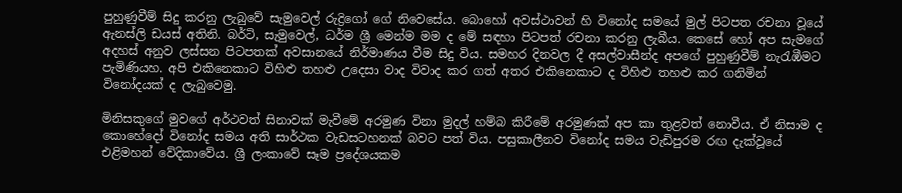පුහුණුවීම් සිදු කරනු ලැබුවේ සැමුවෙල් රුද්‍රිගෝ ගේ නිවෙසේය. බොහෝ අවස්ථාවන් හි විනෝද සමයේ මුල් පිටපත රචනා වූයේ ඇනස්ලි ඩයස් අතිනි. බර්ටි, සැමුවෙල්, ධර්ම ශ්‍රී මෙන්ම මම ද මේ සඳහා පිටපත් රචනා කරනු ලැබීය. කෙසේ හෝ අප සැමගේ අදහස් අනුව ලස්සන පිටපතක් අවසානයේ නිර්මාණය වීම සිදු විය. සමහර දිනවල දී අසල්වාසීන්ද අපගේ පුහුණුවීම් නැරැඹීමට පැමිණියහ. අපි එකිනෙකාට විහිළු තහළු උදෙසා වාද විවාද කර ගත් අතර එකිනෙකාට ද විහිළු තහළු කර ගනිමින් විනෝදයක් ද ලැබුවෙමු.

මිනිසකුගේ මුවගේ අර්ථවත් සිනාවක් මැවීමේ අරමුණ විනා මුදල් හම්බ කිරීමේ අරමුණක් අප කා තුළවත් නොවීය. ඒ නිසාම ද කොහේදෝ විනෝද සමය අති සාර්ථක වැඩසටහනක් බවට පත් විය. පසුකාලීනව විනෝද සමය වැඩිපුරම රඟ දැක්වූයේ එළිමහන් වේදිකාවේය. ශ්‍රී ලංකාවේ සෑම ප්‍රදේශයකම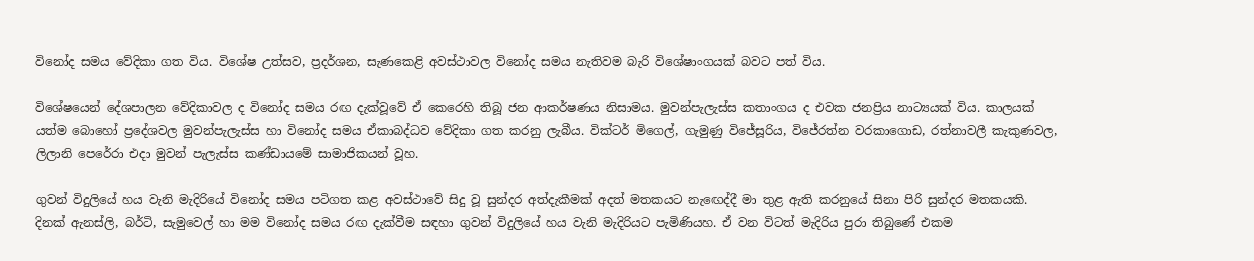විනෝද සමය වේදිකා ගත විය. විශේෂ උත්සව, ප්‍රදර්ශන, සැණකෙළි අවස්ථාවල විනෝද සමය නැතිවම බැරි විශේෂාංගයක් බවට පත් විය.

විශේෂයෙන් දේශපාලන වේදිකාවල ද විනෝද සමය රඟ දැක්වූවේ ඒ කෙරෙහි තිබූ ජන ආකර්ෂණය නිසාමය. මුවන්පැලැස්ස කතාංගය ද එවක ජනප්‍රිය නාට්‍යයක් විය. කාලයක් යත්ම බොහෝ ප්‍රදේශවල මුවන්පැලැස්ස හා විනෝද සමය ඒකාබද්ධව වේදිකා ගත කරනු ලැබීය. වික්ටර් මිගෙල්, ගැමුණු විජේසූරිය, විජේරත්න වරකාගොඩ, රත්නාවලී කැකුණවල, ලිලානි පෙරේරා එදා මුවන් පැලැස්ස කණ්ඩායමේ සාමාජිකයන් වූහ.

ගුවන් විදුලියේ හය වැනි මැදිරියේ විනෝද සමය පටිගත කළ අවස්ථාවේ සිදු වූ සුන්දර අත්දැකීමක් අදත් මතකයට නැඟෙද්දී මා තුළ ඇති කරනුයේ සිනා පිරි සුන්දර මතකයකි. දිනක් ඇනස්ලි, බර්ටි, සැමුවෙල් හා මම විනෝද සමය රඟ දැක්වීම සඳහා ගුවන් විදුලියේ හය වැනි මැදිරියට පැමිණියහ. ඒ වන විටත් මැදිරිය පුරා තිබුණේ එකම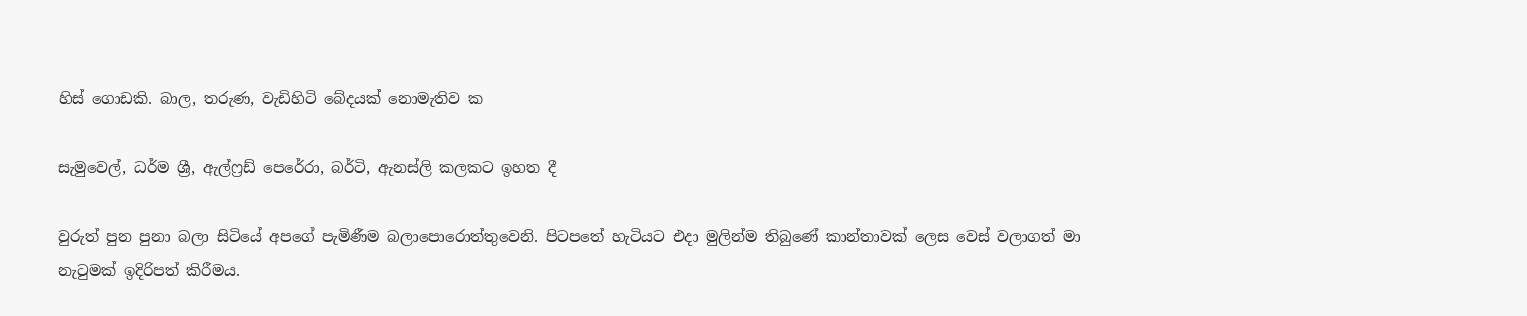හිස් ගොඩකි. බාල, තරුණ, වැඩිහිටි බේදයක් නොමැතිව ක

සැමුවෙල්, ධර්ම ශ්‍රී, ඇල්ෆ්‍රඩ් පෙරේරා, බර්ටි, ඇනස්ලි කලකට ඉහත දී

වුරුත් පුන පුනා බලා සිටියේ අපගේ පැමිණීම බලාපොරොත්තුවෙනි. පිටපතේ හැටියට එදා මුලින්ම තිබුණේ කාන්තාවක් ලෙස වෙස් වලාගත් මා නැටුමක් ඉදිරිපත් කිරීමය.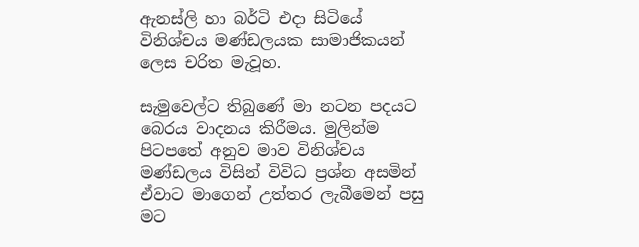ඇනස්ලි හා බර්ටි එදා සිටියේ විනිශ්චය මණ්ඩලයක සාමාජිකයන් ලෙස චරිත මැවූහ.

සැමුවෙල්ට තිබුණේ මා නටන පදයට බෙරය වාදනය කිරීමය. මුලින්ම පිටපතේ අනුව මාව විනිශ්චය මණ්ඩලය විසින් විවිධ ප්‍රශ්න අසමින් ඒවාට මාගෙන් උත්තර ලැබීමෙන් පසු මට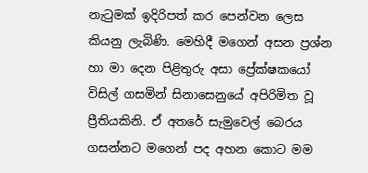නැටුමක් ඉදිරිපත් කර පෙන්වන ලෙස කියනු ලැබිණි. මෙහිදී මගෙන් අසන ප්‍රශ්න හා මා දෙන පිළිතුරු අසා ප්‍රේක්ෂකයෝ විසිල් ගසමින් සිනාසෙනුයේ අපිරිමිත වූ ප්‍රීතියකිනි. ඒ අතරේ සැමුවෙල් බෙරය ගසන්නට මගෙන් පද අහන කොට මම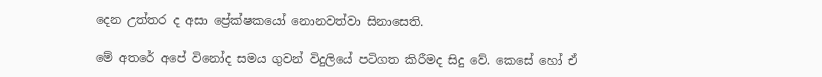දෙන උත්තර ද අසා ප්‍රේක්ෂකයෝ නොනවත්වා සිනාසෙති.

මේ අතරේ අපේ විනෝද සමය ගුවන් විදුලියේ පටිගත කිරීමද සිදු වේ. කෙසේ හෝ ඒ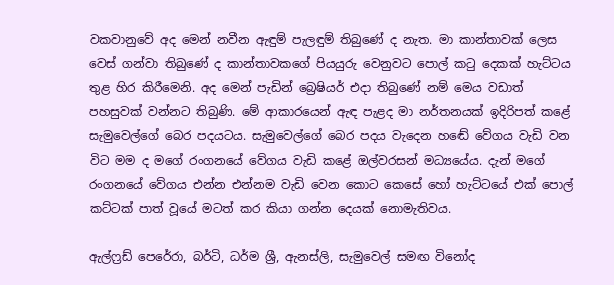වකවානුවේ අද මෙන් නවීන ඇඳුම් පැලඳුම් තිබුණේ ද නැත. මා කාන්තාවක් ලෙස වෙස් ගන්වා තිබුණේ ද කාන්තාවකගේ පියයුරු වෙනුවට පොල් කටු දෙකක් හැට්ටය තුළ හිර කිරීමෙනි. අද මෙන් පැඩින් බ්‍රෙෂියර් එදා තිබුණේ නම් මෙය වඩාත් පහසුවක් වන්නට තිබුණි. මේ ආකාරයෙන් ඇඳ පැළද මා නර්තනයක් ඉදිරිපත් කළේ සැමුවෙල්ගේ බෙර පදයටය. සැමුවෙල්ගේ බෙර පදය වැදෙන හඬේ වේගය වැඩි වන විට මම ද මගේ රංගනයේ වේගය වැඩි කළේ ඔල්වරසන් මධ්‍යයේය. දැන් මගේ රංගනයේ වේගය එන්න එන්නම වැඩි වෙන කොට කෙසේ හෝ හැට්ටයේ එක් පොල් කට්ටක් පාත් වූයේ මටත් කර කියා ගන්න දෙයක් නොමැතිවය.

ඇල්ෆ්‍රඩ් පෙරේරා, බර්ටි, ධර්ම ශ්‍රී, ඇනස්ලි, සැමුවෙල් සමඟ විනෝද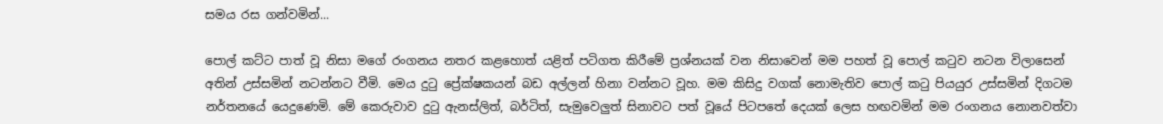සමය රස ගන්වමින්...

පොල් කට්ට පාත් වූ නිසා මගේ රංගනය නතර කළහොත් යළිත් පටිගත කිරීමේ ප්‍රශ්නයක් වන නිසාවෙන් මම පහත් වූ පොල් කටුව නටන විලාසෙන් අතින් උස්සමින් නටන්නට වීමි. මෙය දුටු ප්‍රේක්ෂකයන් බඩ අල්ලන් හිනා වන්නට වූහ. මම කිසිදු වගක් නොමැතිව පොල් කටු පියයුර උස්සමින් දිගටම නර්තනයේ යෙදුණෙමි. මේ කෙරුවාව දුටු ඇනස්ලිත්, බර්ටිත්, සැමුවෙලුත් සිනාවට පත් වූයේ පිටපතේ දෙයක් ලෙස හඟවමින් මම රංගනය නොනවත්වා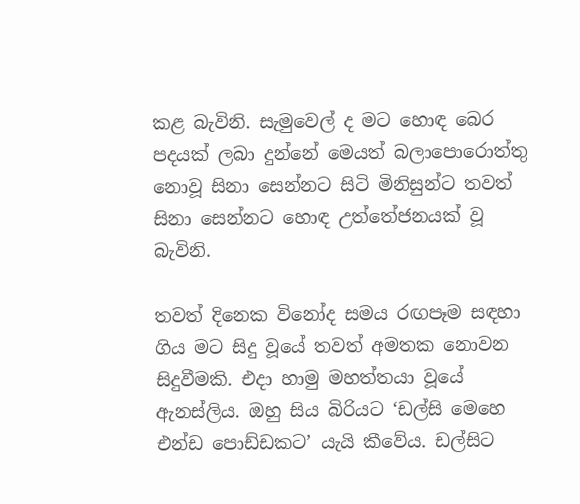කළ බැවිනි. සැමුවෙල් ද මට හොඳ බෙර පදයක් ලබා දුන්නේ මෙයත් බලාපොරොත්තු නොවූ සිනා සෙන්නට සිටි මිනිසුන්ට තවත් සිනා සෙන්නට හොඳ උත්තේජනයක් වූ බැවිනි.

තවත් දිනෙක විනෝද සමය රඟපෑම සඳහා ගිය මට සිදු වූයේ තවත් අමතක නොවන සිදුවීමකි. එදා හාමු මහත්තයා වූයේ ඇනස්ලිය. ඔහු සිය බිරියට ‘ඩල්සි මෙහෙ එන්ඩ පොඩ්ඩකට’ යැයි කීවේය. ඩල්සිට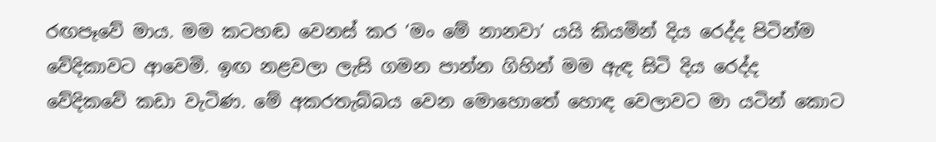රඟපෑවේ මාය. මම කටහඬ වෙනස් කර ‘මං මේ නානවා’ යයි කියමින් දිය රෙද්ද පිටින්ම වේදිකාවට ආවෙමි. ඉඟ නළවලා ලැසි ගමන පාන්න ගිහින් මම ඇඳ සිටි දිය රෙද්ද වේදිකවේ කඩා වැටිණ. මේ අකරතැබ්බය වෙන මොහොතේ හොඳ වෙලාවට මා යටින් කොට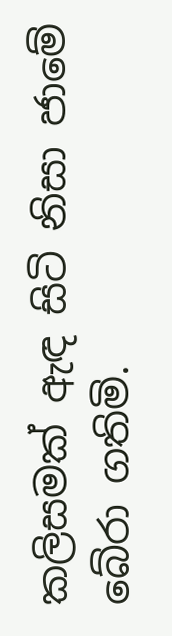කලිසමක් ඇඳ සිටි නිසා ජාමේ බේරා ගතිමි.